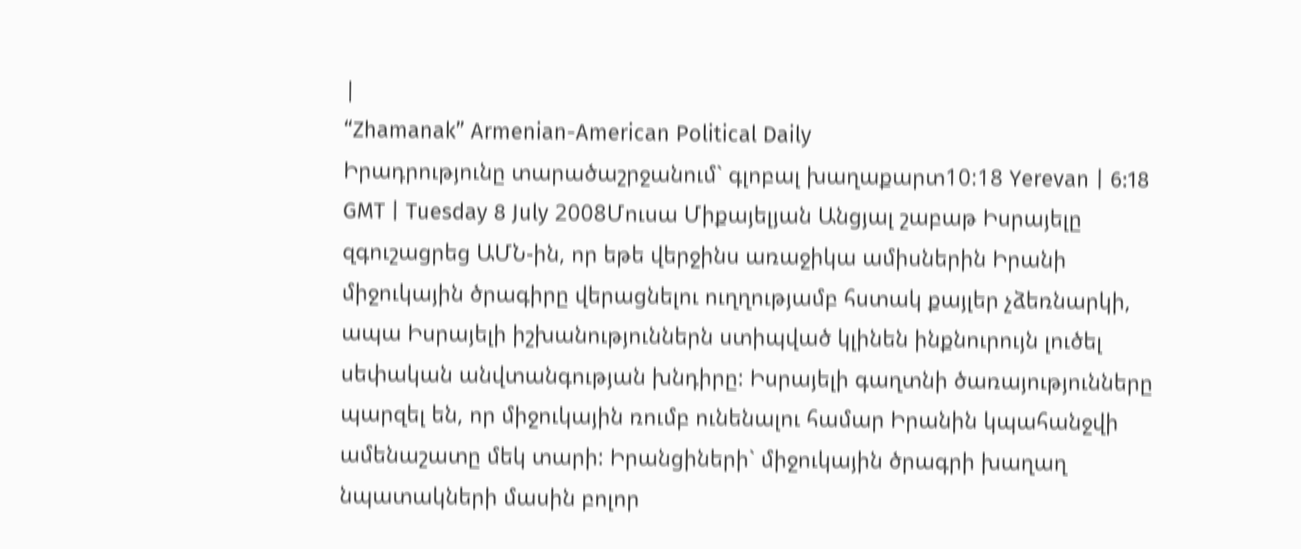|
“Zhamanak” Armenian-American Political Daily
Իրադրությունը տարածաշրջանում` գլոբալ խաղաքարտ10:18 Yerevan | 6:18 GMT | Tuesday 8 July 2008Մուսա Միքայելյան Անցյալ շաբաթ Իսրայելը զգուշացրեց ԱՄՆ-ին, որ եթե վերջինս առաջիկա ամիսներին Իրանի միջուկային ծրագիրը վերացնելու ուղղությամբ հստակ քայլեր չձեռնարկի, ապա Իսրայելի իշխանություններն ստիպված կլինեն ինքնուրույն լուծել սեփական անվտանգության խնդիրը: Իսրայելի գաղտնի ծառայությունները պարզել են, որ միջուկային ռումբ ունենալու համար Իրանին կպահանջվի ամենաշատը մեկ տարի: Իրանցիների` միջուկային ծրագրի խաղաղ նպատակների մասին բոլոր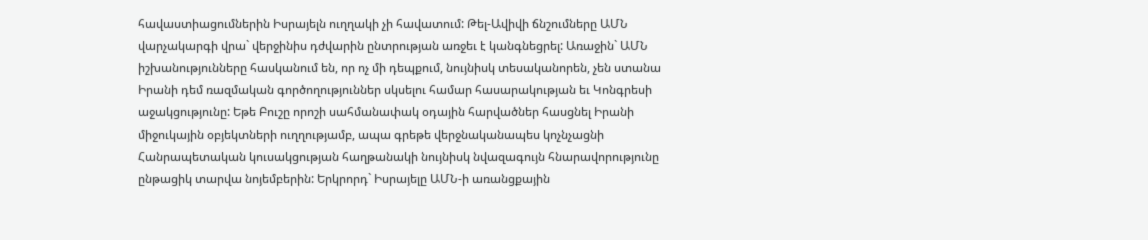հավաստիացումներին Իսրայելն ուղղակի չի հավատում: Թել-Ավիվի ճնշումները ԱՄՆ վարչակարգի վրա` վերջինիս դժվարին ընտրության առջեւ է կանգնեցրել: Առաջին` ԱՄՆ իշխանությունները հասկանում են, որ ոչ մի դեպքում, նույնիսկ տեսականորեն, չեն ստանա Իրանի դեմ ռազմական գործողություններ սկսելու համար հասարակության եւ Կոնգրեսի աջակցությունը: Եթե Բուշը որոշի սահմանափակ օդային հարվածներ հասցնել Իրանի միջուկային օբյեկտների ուղղությամբ, ապա գրեթե վերջնականապես կոչնչացնի Հանրապետական կուսակցության հաղթանակի նույնիսկ նվազագույն հնարավորությունը ընթացիկ տարվա նոյեմբերին: Երկրորդ` Իսրայելը ԱՄՆ-ի առանցքային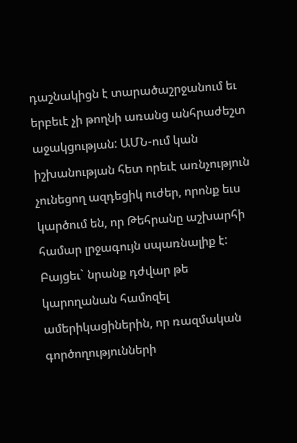դաշնակիցն է տարածաշրջանում եւ երբեւէ չի թողնի առանց անհրաժեշտ աջակցության: ԱՄՆ-ում կան իշխանության հետ որեւէ առնչություն չունեցող ազդեցիկ ուժեր, որոնք եւս կարծում են, որ Թեհրանը աշխարհի համար լրջագույն սպառնալիք է: Բայցեւ` նրանք դժվար թե կարողանան համոզել ամերիկացիներին, որ ռազմական գործողությունների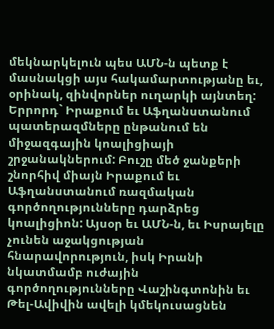մեկնարկելուն պես ԱՄՆ-ն պետք է մասնակցի այս հակամարտությանը եւ, օրինակ, զինվորներ ուղարկի այնտեղ: Երրորդ` Իրաքում եւ Աֆղանստանում պատերազմները ընթանում են միջազգային կոալիցիայի շրջանակներում: Բուշը մեծ ջանքերի շնորհիվ միայն Իրաքում եւ Աֆղանստանում ռազմական գործողությունները դարձրեց կոալիցիոն: Այսօր եւ ԱՄՆ-ն, եւ Իսրայելը չունեն աջակցության հնարավորություն, իսկ Իրանի նկատմամբ ուժային գործողությունները Վաշինգտոնին եւ Թել-Ավիվին ավելի կմեկուսացնեն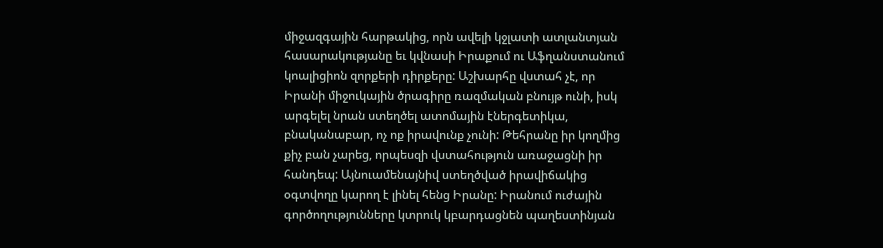միջազգային հարթակից, որն ավելի կջլատի ատլանտյան հասարակությանը եւ կվնասի Իրաքում ու Աֆղանստանում կոալիցիոն զորքերի դիրքերը: Աշխարհը վստահ չէ, որ Իրանի միջուկային ծրագիրը ռազմական բնույթ ունի, իսկ արգելել նրան ստեղծել ատոմային էներգետիկա, բնականաբար, ոչ ոք իրավունք չունի: Թեհրանը իր կողմից քիչ բան չարեց, որպեսզի վստահություն առաջացնի իր հանդեպ: Այնուամենայնիվ ստեղծված իրավիճակից օգտվողը կարող է լինել հենց Իրանը: Իրանում ուժային գործողությունները կտրուկ կբարդացնեն պաղեստինյան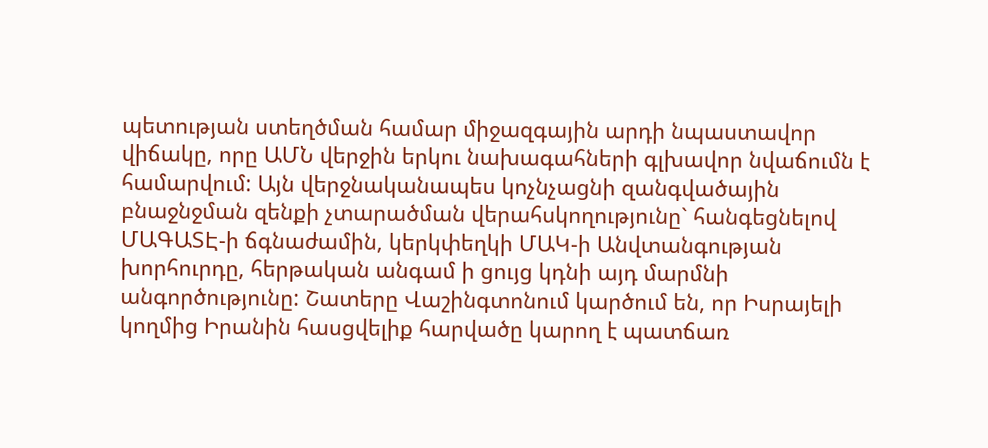պետության ստեղծման համար միջազգային արդի նպաստավոր վիճակը, որը ԱՄՆ վերջին երկու նախագահների գլխավոր նվաճումն է համարվում: Այն վերջնականապես կոչնչացնի զանգվածային բնաջնջման զենքի չտարածման վերահսկողությունը` հանգեցնելով ՄԱԳԱՏԷ-ի ճգնաժամին, կերկփեղկի ՄԱԿ-ի Անվտանգության խորհուրդը, հերթական անգամ ի ցույց կդնի այդ մարմնի անգործությունը: Շատերը Վաշինգտոնում կարծում են, որ Իսրայելի կողմից Իրանին հասցվելիք հարվածը կարող է պատճառ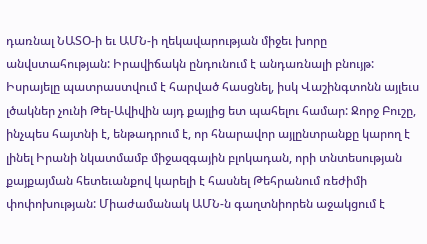դառնալ ՆԱՏՕ-ի եւ ԱՄՆ-ի ղեկավարության միջեւ խորը անվստահության: Իրավիճակն ընդունում է անդառնալի բնույթ: Իսրայելը պատրաստվում է հարված հասցնել, իսկ Վաշինգտոնն այլեւս լծակներ չունի Թել-Ավիվին այդ քայլից ետ պահելու համար: Ջորջ Բուշը, ինչպես հայտնի է, ենթադրում է, որ հնարավոր այլընտրանքը կարող է լինել Իրանի նկատմամբ միջազգային բլոկադան, որի տնտեսության քայքայման հետեւանքով կարելի է հասնել Թեհրանում ռեժիմի փոփոխության: Միաժամանակ ԱՄՆ-ն գաղտնիորեն աջակցում է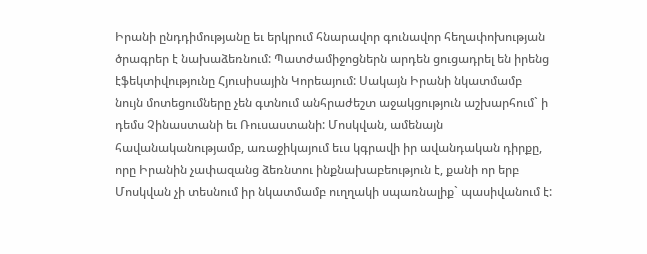Իրանի ընդդիմությանը եւ երկրում հնարավոր գունավոր հեղափոխության ծրագրեր է նախաձեռնում: Պատժամիջոցներն արդեն ցուցադրել են իրենց էֆեկտիվությունը Հյուսիսային Կորեայում: Սակայն Իրանի նկատմամբ նույն մոտեցումները չեն գտնում անհրաժեշտ աջակցություն աշխարհում` ի դեմս Չինաստանի եւ Ռուսաստանի: Մոսկվան, ամենայն հավանականությամբ, առաջիկայում եւս կգրավի իր ավանդական դիրքը, որը Իրանին չափազանց ձեռնտու ինքնախաբեություն է, քանի որ երբ Մոսկվան չի տեսնում իր նկատմամբ ուղղակի սպառնալիք` պասիվանում է: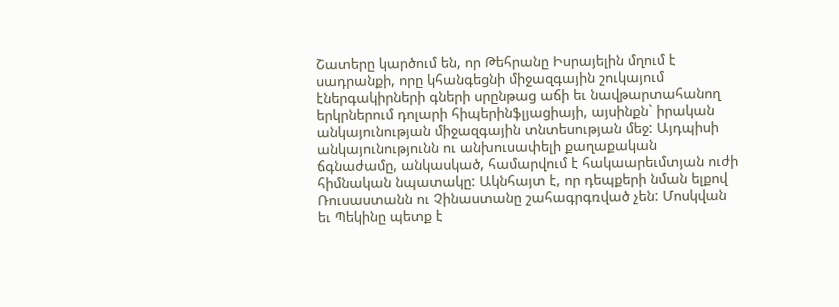Շատերը կարծում են, որ Թեհրանը Իսրայելին մղում է սադրանքի, որը կհանգեցնի միջազգային շուկայում էներգակիրների գների սրընթաց աճի եւ նավթարտահանող երկրներում դոլարի հիպերինֆլյացիայի, այսինքն` իրական անկայունության միջազգային տնտեսության մեջ: Այդպիսի անկայունությունն ու անխուսափելի քաղաքական ճգնաժամը, անկասկած, համարվում է հակաարեւմտյան ուժի հիմնական նպատակը: Ակնհայտ է, որ դեպքերի նման ելքով Ռուսաստանն ու Չինաստանը շահագրգռված չեն: Մոսկվան եւ Պեկինը պետք է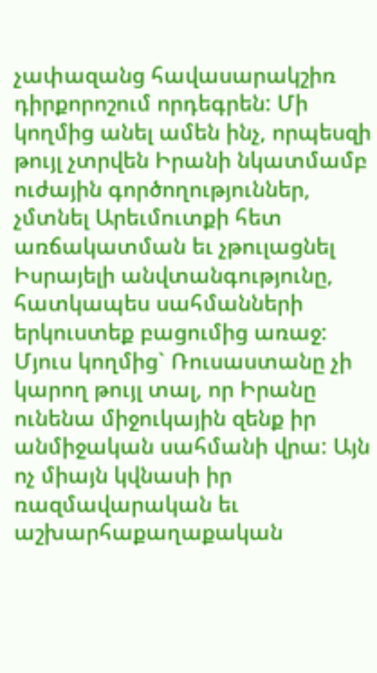չափազանց հավասարակշիռ դիրքորոշում որդեգրեն: Մի կողմից անել ամեն ինչ, որպեսզի թույլ չտրվեն Իրանի նկատմամբ ուժային գործողություններ, չմտնել Արեւմուտքի հետ առճակատման եւ չթուլացնել Իսրայելի անվտանգությունը, հատկապես սահմանների երկուստեք բացումից առաջ: Մյուս կողմից` Ռուսաստանը չի կարող թույլ տալ, որ Իրանը ունենա միջուկային զենք իր անմիջական սահմանի վրա: Այն ոչ միայն կվնասի իր ռազմավարական եւ աշխարհաքաղաքական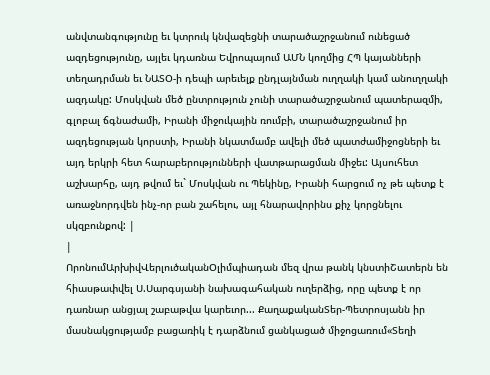անվտանգությունը եւ կտրուկ կնվազեցնի տարածաշրջանում ունեցած ազդեցությունը, այլեւ կդառնա Եվրոպայում ԱՄՆ կողմից ՀՊ կայանների տեղադրման եւ ՆԱՏՕ-ի դեպի արեւելք ընդլայնման ուղղակի կամ անուղղակի ազդակը: Մոսկվան մեծ ընտրություն չունի տարածաշրջանում պատերազմի, գլոբալ ճգնաժամի, Իրանի միջուկային ռումբի, տարածաշրջանում իր ազդեցության կորստի, Իրանի նկատմամբ ավելի մեծ պատժամիջոցների եւ այդ երկրի հետ հարաբերությունների վատթարացման միջեւ: Այսուհետ աշխարհը, այդ թվում եւ` Մոսկվան ու Պեկինը, Իրանի հարցում ոչ թե պետք է առաջնորդվեն ինչ-որ բան շահելու, այլ հնարավորինս քիչ կորցնելու սկզբունքով: |
|
ՈրոնումԱրխիվՎերլուծականՕլիմպիադան մեզ վրա թանկ կնստիՇատերն են հիասթափվել Ս.Սարգսյանի նախագահական ուղերձից, որը պետք է որ դառնար անցյալ շաբաթվա կարեւոր... ՔաղաքականՏեր-Պետրոսյանն իր մասնակցությամբ բացառիկ է դարձնում ցանկացած միջոցառում«Տեղի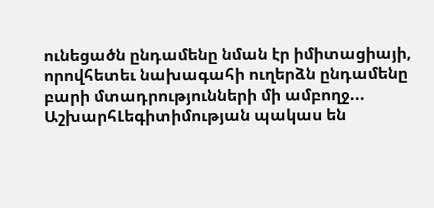ունեցածն ընդամենը նման էր իմիտացիայի, որովհետեւ նախագահի ուղերձն ընդամենը բարի մտադրությունների մի ամբողջ... ԱշխարհԼեգիտիմության պակաս են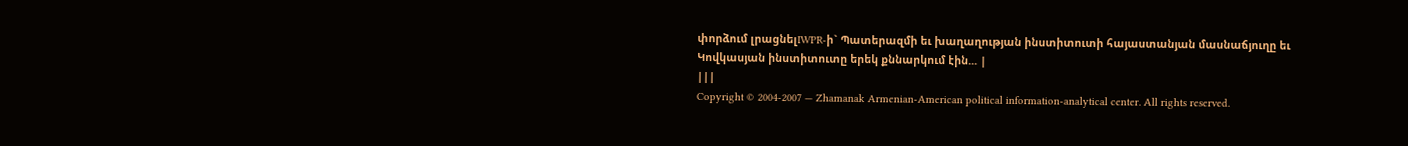փորձում լրացնելIWPR-ի` Պատերազմի եւ խաղաղության ինստիտուտի հայաստանյան մասնաճյուղը եւ Կովկասյան ինստիտուտը երեկ քննարկում էին... |
|||
Copyright © 2004-2007 — Zhamanak Armenian-American political information-analytical center. All rights reserved.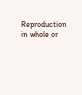Reproduction in whole or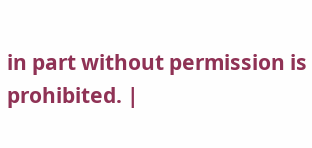in part without permission is prohibited. |